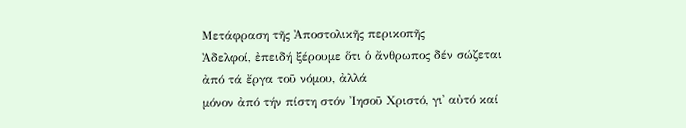Μετάφραση τῆς Ἀποστολικῆς περικοπῆς
Ἀδελφοί, ἐπειδή ξέρουμε ὅτι ὁ ἄνθρωπος δέν σώζεται ἀπό τά ἔργα τοῦ νόμου, ἀλλά
μόνον ἀπό τήν πίστη στόν Ἰησοῦ Χριστό, γι᾿ αὐτό καί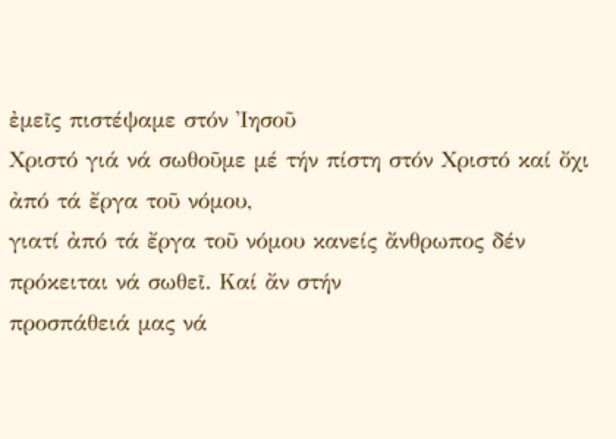ἐμεῖς πιστέψαμε στόν Ἰησοῦ
Χριστό γιά νά σωθοῦμε μέ τήν πίστη στόν Χριστό καί ὄχι ἀπό τά ἔργα τοῦ νόμου,
γιατί ἀπό τά ἔργα τοῦ νόμου κανείς ἄνθρωπος δέν πρόκειται νά σωθεῖ. Καί ἄν στήν
προσπάθειά μας νά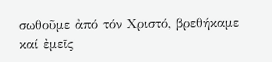σωθοῦμε ἀπό τόν Χριστό, βρεθήκαμε καί ἐμεῖς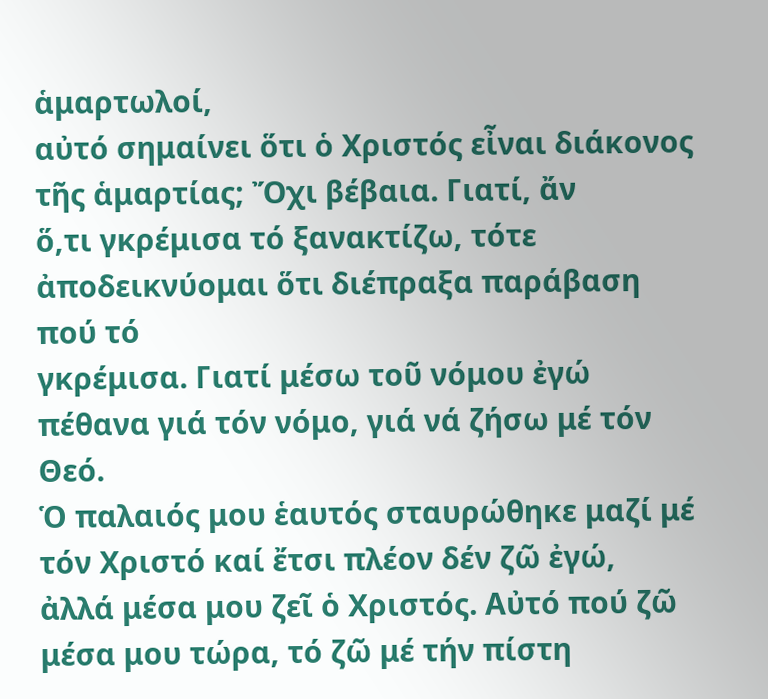ἁμαρτωλοί,
αὐτό σημαίνει ὅτι ὁ Χριστός εἶναι διάκονος τῆς ἁμαρτίας; Ὄχι βέβαια. Γιατί, ἄν
ὅ,τι γκρέμισα τό ξανακτίζω, τότε ἀποδεικνύομαι ὅτι διέπραξα παράβαση πού τό
γκρέμισα. Γιατί μέσω τοῦ νόμου ἐγώ πέθανα γιά τόν νόμο, γιά νά ζήσω μέ τόν Θεό.
Ὁ παλαιός μου ἑαυτός σταυρώθηκε μαζί μέ τόν Χριστό καί ἔτσι πλέον δέν ζῶ ἐγώ,
ἀλλά μέσα μου ζεῖ ὁ Χριστός. Αὐτό πού ζῶ μέσα μου τώρα, τό ζῶ μέ τήν πίστη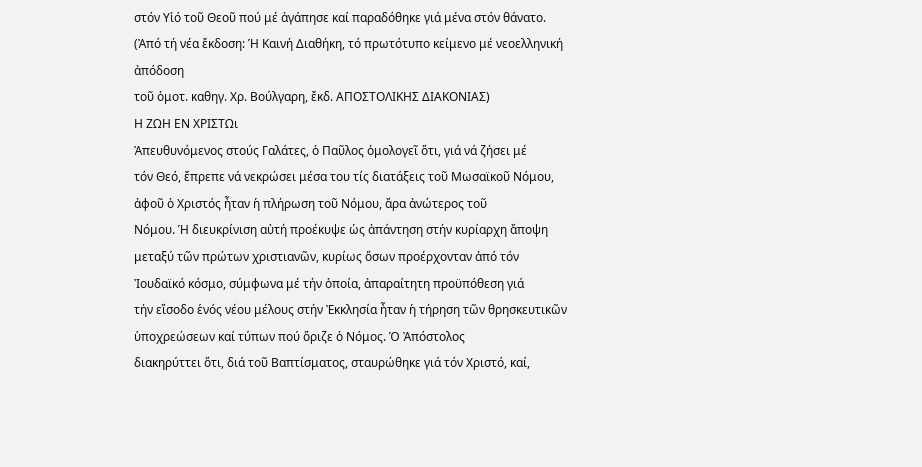στόν Υἱό τοῦ Θεοῦ πού μέ ἀγάπησε καί παραδόθηκε γιά μένα στόν θάνατο.
(Ἀπό τή νέα ἔκδοση: Ἡ Καινή Διαθήκη, τό πρωτότυπο κείμενο μέ νεοελληνική ἀπόδοση
τοῦ ὁμοτ. καθηγ. Χρ. Βούλγαρη, ἔκδ. ΑΠΟΣΤΟΛΙΚΗΣ ΔΙΑΚΟΝΙΑΣ)
Η ΖΩΗ ΕΝ ΧΡΙΣΤΩι
Ἀπευθυνόμενος στούς Γαλάτες, ὁ Παῦλος ὁμολογεῖ ὅτι, γιά νά ζήσει μέ
τόν Θεό, ἔπρεπε νά νεκρώσει μέσα του τίς διατάξεις τοῦ Μωσαϊκοῦ Νόμου, ἀφοῦ ὁ Χριστός ἦταν ἡ πλήρωση τοῦ Νόμου, ἄρα ἀνώτερος τοῦ
Νόμου. Ἡ διευκρίνιση αὐτή προέκυψε ὡς ἀπάντηση στήν κυρίαρχη ἄποψη μεταξύ τῶν πρώτων χριστιανῶν, κυρίως ὅσων προέρχονταν ἀπό τόν
Ἰουδαϊκό κόσμο, σύμφωνα μέ τήν ὁποία, ἀπαραίτητη προϋπόθεση γιά
τήν εἴσοδο ἑνός νέου μέλους στήν Ἐκκλησία ἦταν ἡ τήρηση τῶν θρησκευτικῶν ὑποχρεώσεων καί τύπων πού ὅριζε ὁ Νόμος. Ὁ Ἀπόστολος
διακηρύττει ὅτι, διά τοῦ Βαπτίσματος, σταυρώθηκε γιά τόν Χριστό, καί,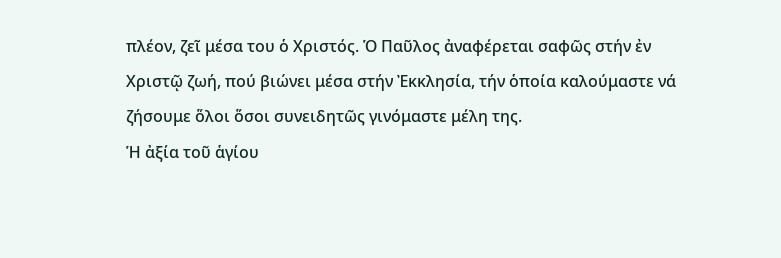πλέον, ζεῖ μέσα του ὁ Χριστός. Ὁ Παῦλος ἀναφέρεται σαφῶς στήν ἐν
Χριστῷ ζωή, πού βιώνει μέσα στήν Ἐκκλησία, τήν ὁποία καλούμαστε νά
ζήσουμε ὅλοι ὅσοι συνειδητῶς γινόμαστε μέλη της.
Ἡ ἀξία τοῦ ἁγίου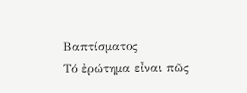Βαπτίσματος
Τό ἐρώτημα εἶναι πῶς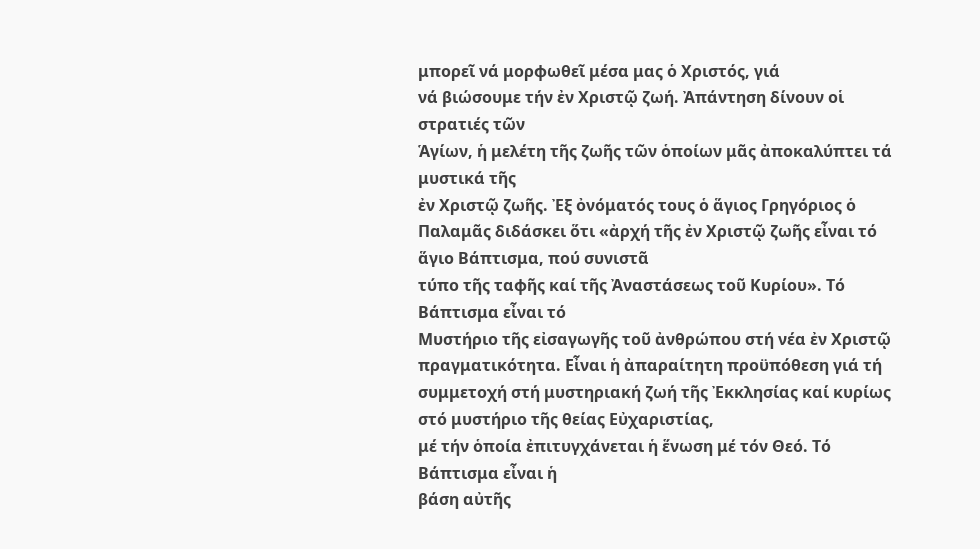μπορεῖ νά μορφωθεῖ μέσα μας ὁ Χριστός, γιά
νά βιώσουμε τήν ἐν Χριστῷ ζωή. Ἀπάντηση δίνουν οἱ στρατιές τῶν
Ἁγίων, ἡ μελέτη τῆς ζωῆς τῶν ὁποίων μᾶς ἀποκαλύπτει τά μυστικά τῆς
ἐν Χριστῷ ζωῆς. Ἐξ ὀνόματός τους ὁ ἅγιος Γρηγόριος ὁ Παλαμᾶς διδάσκει ὅτι «ἀρχή τῆς ἐν Χριστῷ ζωῆς εἶναι τό ἅγιο Βάπτισμα, πού συνιστᾶ
τύπο τῆς ταφῆς καί τῆς Ἀναστάσεως τοῦ Κυρίου». Τό Βάπτισμα εἶναι τό
Μυστήριο τῆς εἰσαγωγῆς τοῦ ἀνθρώπου στή νέα ἐν Χριστῷ πραγματικότητα. Εἶναι ἡ ἀπαραίτητη προϋπόθεση γιά τή συμμετοχή στή μυστηριακή ζωή τῆς Ἐκκλησίας καί κυρίως στό μυστήριο τῆς θείας Εὐχαριστίας,
μέ τήν ὁποία ἐπιτυγχάνεται ἡ ἕνωση μέ τόν Θεό. Τό Βάπτισμα εἶναι ἡ
βάση αὐτῆς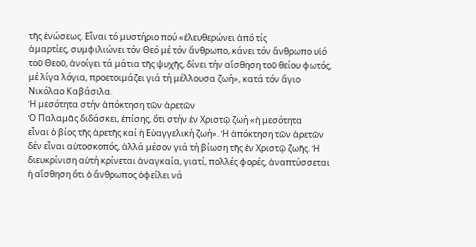τῆς ἑνώσεως. Εἶναι τό μυστήριο πού «ἐλευθερώνει ἀπό τίς
ἁμαρτίες, συμφιλιώνει τόν Θεό μέ τόν ἄνθρωπο, κάνει τόν ἄνθρωπο υἱό
τοῦ Θεοῦ, ἀνοίγει τά μάτια τῆς ψυχῆς, δίνει τήν αἴσθηση τοῦ θείου φωτός, μέ λίγα λόγια, προετοιμάζει γιά τή μέλλουσα ζωή», κατά τόν ἅγιο
Νικόλαο Καβάσιλα.
Ἡ μεσότητα στήν ἀπόκτηση τῶν ἀρετῶν
Ὁ Παλαμᾶς διδάσκει, ἐπίσης, ὅτι στήν ἐν Χριστῷ ζωή «ἡ μεσότητα
εἶναι ὁ βίος τῆς ἀρετῆς καί ἡ Εὐαγγελική ζωή». Ἡ ἀπόκτηση τῶν ἀρετῶν
δέν εἶναι αὐτοσκοπός, ἀλλά μέσον γιά τή βίωση τῆς ἐν Χριστῷ ζωῆς. Ἡ
διευκρίνιση αὐτή κρίνεται ἀναγκαία, γιατί, πολλές φορές, ἀναπτύσσεται
ἡ αἴσθηση ὅτι ὁ ἄνθρωπος ὀφείλει νά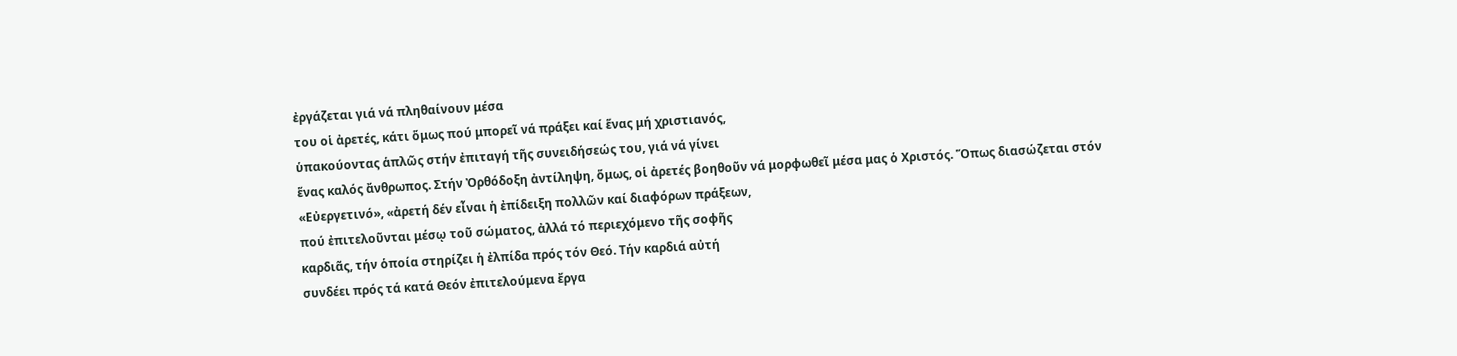ἐργάζεται γιά νά πληθαίνουν μέσα
του οἱ ἀρετές, κάτι ὅμως πού μπορεῖ νά πράξει καί ἕνας μή χριστιανός,
ὑπακούοντας ἁπλῶς στήν ἐπιταγή τῆς συνειδήσεώς του, γιά νά γίνει
ἕνας καλός ἄνθρωπος. Στήν Ὀρθόδοξη ἀντίληψη, ὅμως, οἱ ἀρετές βοηθοῦν νά μορφωθεῖ μέσα μας ὁ Χριστός. Ὅπως διασώζεται στόν «Εὐεργετινό», «ἀρετή δέν εἶναι ἡ ἐπίδειξη πολλῶν καί διαφόρων πράξεων,
πού ἐπιτελοῦνται μέσῳ τοῦ σώματος, ἀλλά τό περιεχόμενο τῆς σοφῆς
καρδιᾶς, τήν ὁποία στηρίζει ἡ ἐλπίδα πρός τόν Θεό. Τήν καρδιά αὐτή
συνδέει πρός τά κατά Θεόν ἐπιτελούμενα ἔργα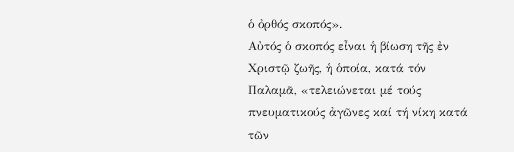ὁ ὀρθός σκοπός».
Αὐτός ὁ σκοπός εἶναι ἡ βίωση τῆς ἐν Χριστῷ ζωῆς, ἡ ὁποία, κατά τόν
Παλαμᾶ, «τελειώνεται μέ τούς πνευματικούς ἀγῶνες καί τή νίκη κατά
τῶν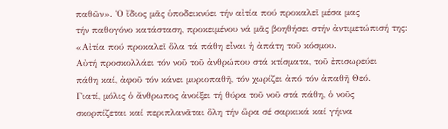παθῶν». Ὁ ἴδιος μᾶς ὑποδεικνύει τήν αἰτία πού προκαλεῖ μέσα μας
τήν παθογόνο κατάσταση, προκειμένου νά μᾶς βοηθήσει στήν ἀντιμετώπισή της: «Αἰτία πού προκαλεῖ ὅλα τά πάθη εἶναι ἡ ἀπάτη τοῦ κόσμου.
Αὐτή προσκολλάει τόν νοῦ τοῦ ἀνθρώπου στά κτίσματα, τοῦ ἐπισωρεύει
πάθη καί, ἀφοῦ τόν κάνει μυριοπαθῆ, τόν χωρίζει ἀπό τόν ἀπαθῆ Θεό.
Γιατί, μόλις ὁ ἄνθρωπος ἀνοίξει τή θύρα τοῦ νοῦ στά πάθη, ὁ νοῦς
σκορπίζεται καί περιπλανᾶται ὅλη τήν ὥρα σέ σαρκικά καί γήινα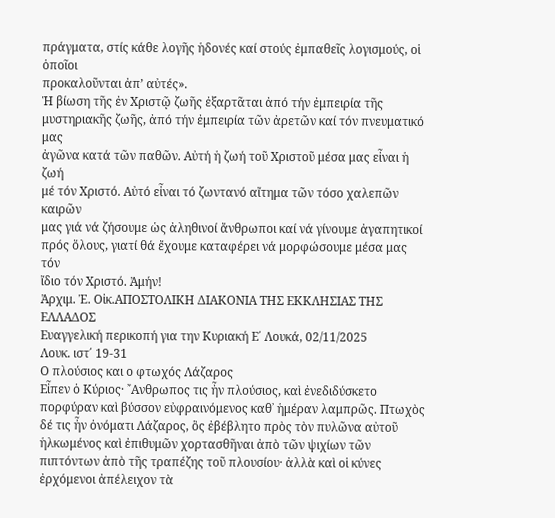πράγματα, στίς κάθε λογῆς ἡδονές καί στούς ἐμπαθεῖς λογισμούς, οἱ ὁποῖοι
προκαλοῦνται ἀπ’ αὐτές».
Ἡ βίωση τῆς ἐν Χριστῷ ζωῆς ἐξαρτᾶται ἀπό τήν ἐμπειρία τῆς μυστηριακῆς ζωῆς, ἀπό τήν ἐμπειρία τῶν ἀρετῶν καί τόν πνευματικό μας
ἀγῶνα κατά τῶν παθῶν. Αὐτή ἡ ζωή τοῦ Χριστοῦ μέσα μας εἶναι ἡ ζωή
μέ τόν Χριστό. Αὐτό εἶναι τό ζωντανό αἴτημα τῶν τόσο χαλεπῶν καιρῶν
μας γιά νά ζήσουμε ὡς ἀληθινοί ἄνθρωποι καί νά γίνουμε ἀγαπητικοί
πρός ὅλους, γιατί θά ἔχουμε καταφέρει νά μορφώσουμε μέσα μας τόν
ἴδιο τόν Χριστό. Ἀμήν!
Ἀρχιμ. Ἐ. Οἰκ.ΑΠΟΣΤΟΛΙΚΗ ΔΙΑΚΟΝΙΑ ΤΗΣ ΕΚΚΛΗΣΙΑΣ ΤΗΣ ΕΛΛΑΔΟΣ
Ευαγγελική περικοπή για την Κυριακή Ε΄ Λουκά, 02/11/2025
Λουκ. ιστ΄ 19-31
Ο πλούσιος και ο φτωχός Λάζαρος
Εἶπεν ὁ Κύριος· ῎Ανθρωπος τις ἦν πλούσιος, καὶ ἐνεδιδύσκετο πορφύραν καὶ βύσσον εὐφραινόμενος καθ᾿ ἡμέραν λαμπρῶς. Πτωχὸς δέ τις ἦν ὀνόματι Λάζαρος, ὃς ἐβέβλητο πρὸς τὸν πυλῶνα αὐτοῦ ἡλκωμένος καὶ ἐπιθυμῶν χορτασθῆναι ἀπὸ τῶν ψιχίων τῶν πιπτόντων ἀπὸ τῆς τραπέζης τοῦ πλουσίου· ἀλλὰ καὶ οἱ κύνες ἐρχόμενοι ἀπέλειχον τὰ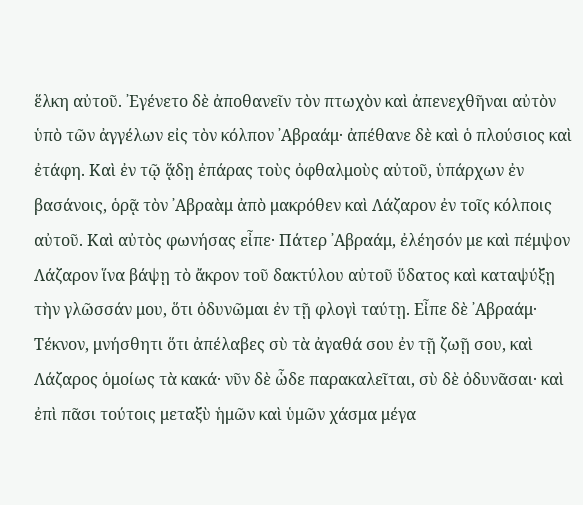ἕλκη αὐτοῦ. ᾿Εγένετο δὲ ἀποθανεῖν τὸν πτωχὸν καὶ ἀπενεχθῆναι αὐτὸν ὑπὸ τῶν ἀγγέλων εἰς τὸν κόλπον ᾿Αβραάμ· ἀπέθανε δὲ καὶ ὁ πλούσιος καὶ ἐτάφη. Καὶ ἐν τῷ ᾅδῃ ἐπάρας τοὺς ὀφθαλμοὺς αὐτοῦ, ὑπάρχων ἐν βασάνοις, ὁρᾷ τὸν ᾿Αβραὰμ ἀπὸ μακρόθεν καὶ Λάζαρον ἐν τοῖς κόλποις αὐτοῦ. Καὶ αὐτὸς φωνήσας εἶπε· Πάτερ ᾿Αβραάμ, ἐλέησόν με καὶ πέμψον Λάζαρον ἵνα βάψῃ τὸ ἄκρον τοῦ δακτύλου αὐτοῦ ὕδατος καὶ καταψύξῃ τὴν γλῶσσάν μου, ὅτι ὀδυνῶμαι ἐν τῇ φλογὶ ταύτῃ. Εἶπε δὲ ᾿Αβραάμ· Τέκνον, μνήσθητι ὅτι ἀπέλαβες σὺ τὰ ἀγαθά σου ἐν τῇ ζωῇ σου, καὶ Λάζαρος ὁμοίως τὰ κακά· νῦν δὲ ὧδε παρακαλεῖται, σὺ δὲ ὀδυνᾶσαι· καὶ ἐπὶ πᾶσι τούτοις μεταξὺ ἡμῶν καὶ ὑμῶν χάσμα μέγα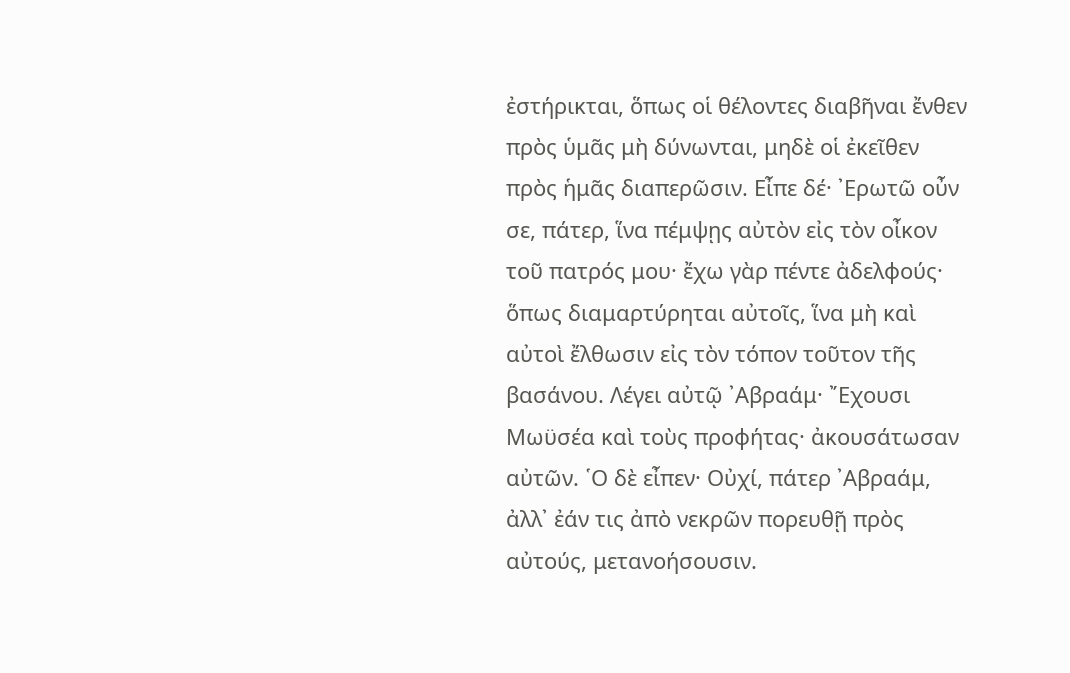ἐστήρικται, ὅπως οἱ θέλοντες διαβῆναι ἔνθεν πρὸς ὑμᾶς μὴ δύνωνται, μηδὲ οἱ ἐκεῖθεν πρὸς ἡμᾶς διαπερῶσιν. Εἶπε δέ· ᾿Ερωτῶ οὖν σε, πάτερ, ἵνα πέμψῃς αὐτὸν εἰς τὸν οἶκον τοῦ πατρός μου· ἔχω γὰρ πέντε ἀδελφούς· ὅπως διαμαρτύρηται αὐτοῖς, ἵνα μὴ καὶ αὐτοὶ ἔλθωσιν εἰς τὸν τόπον τοῦτον τῆς βασάνου. Λέγει αὐτῷ ᾿Αβραάμ· ῎Εχουσι Μωϋσέα καὶ τοὺς προφήτας· ἀκουσάτωσαν αὐτῶν. ῾Ο δὲ εἶπεν· Οὐχί, πάτερ ᾿Αβραάμ, ἀλλ᾿ ἐάν τις ἀπὸ νεκρῶν πορευθῇ πρὸς αὐτούς, μετανοήσουσιν.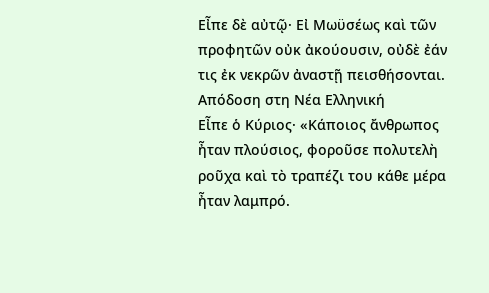Εἶπε δὲ αὐτῷ· Εἰ Μωϋσέως καὶ τῶν προφητῶν οὐκ ἀκούουσιν, οὐδὲ ἐάν τις ἐκ νεκρῶν ἀναστῇ πεισθήσονται.
Απόδοση στη Νέα Ελληνική
Εἶπε ὁ Κύριος· «Κάποιος ἄνθρωπος ἦταν πλούσιος, φοροῦσε πολυτελὴ ροῦχα καὶ τὸ τραπέζι του κάθε μέρα ἦταν λαμπρό.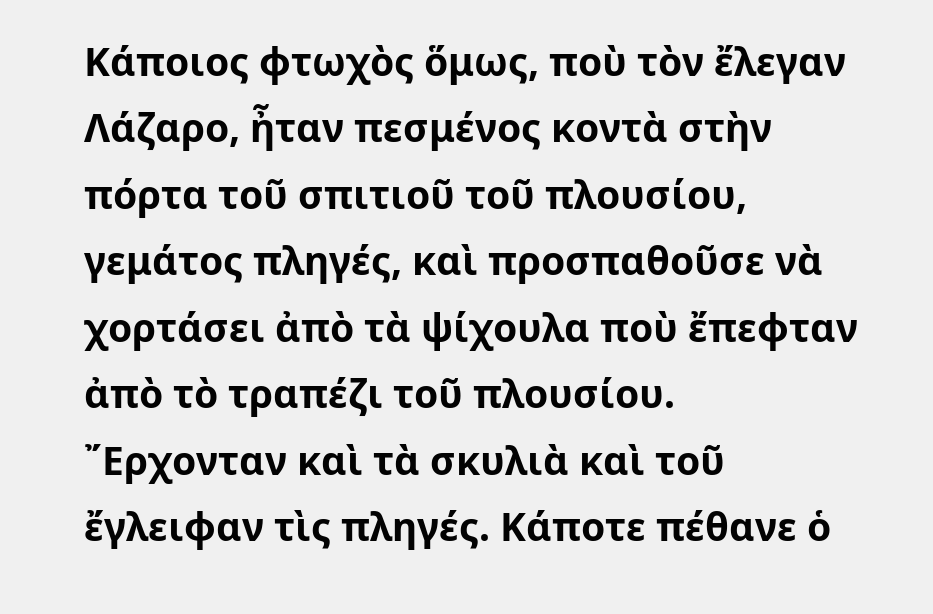Κάποιος φτωχὸς ὅμως, ποὺ τὸν ἔλεγαν Λάζαρο, ἦταν πεσμένος κοντὰ στὴν πόρτα τοῦ σπιτιοῦ τοῦ πλουσίου, γεμάτος πληγές, καὶ προσπαθοῦσε νὰ χορτάσει ἀπὸ τὰ ψίχουλα ποὺ ἔπεφταν ἀπὸ τὸ τραπέζι τοῦ πλουσίου. ῎Ερχονταν καὶ τὰ σκυλιὰ καὶ τοῦ ἔγλειφαν τὶς πληγές. Κάποτε πέθανε ὁ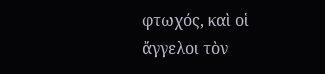φτωχός, καὶ οἱ ἄγγελοι τὸν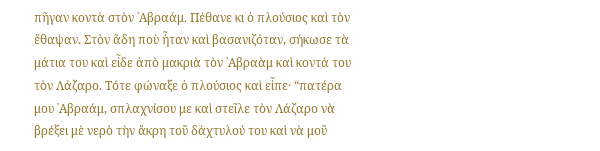πῆγαν κοντὰ στὸν ᾿Αβραάμ. Πέθανε κι ὁ πλούσιος καὶ τὸν ἔθαψαν. Στὸν ἅδη ποὺ ἦταν καὶ βασανιζόταν, σήκωσε τὰ μάτια του καὶ εἶδε ἀπὸ μακριὰ τὸν ᾿Αβραὰμ καὶ κοντά του τὸν Λάζαρο. Τότε φώναξε ὁ πλούσιος καὶ εἶπε· “πατέρα μου ᾿Αβραάμ, σπλαχνίσου με καὶ στεῖλε τὸν Λάζαρο νὰ βρέξει μὲ νερὸ τὴν ἄκρη τοῦ δάχτυλού του καὶ νὰ μοῦ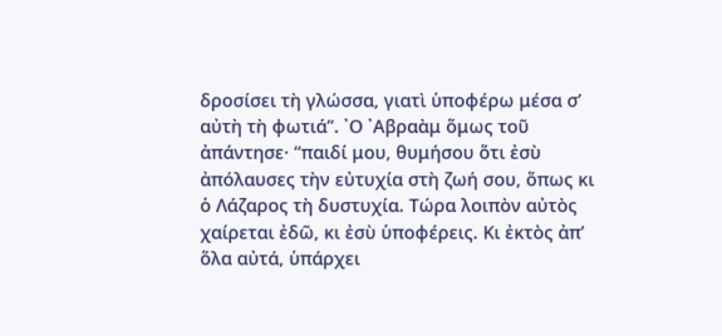δροσίσει τὴ γλώσσα, γιατὶ ὑποφέρω μέσα σ’ αὐτὴ τὴ φωτιά”. ᾿Ο ᾿Αβραὰμ ὅμως τοῦ ἀπάντησε· “παιδί μου, θυμήσου ὅτι ἐσὺ ἀπόλαυσες τὴν εὐτυχία στὴ ζωή σου, ὅπως κι ὁ Λάζαρος τὴ δυστυχία. Τώρα λοιπὸν αὐτὸς χαίρεται ἐδῶ, κι ἐσὺ ὑποφέρεις. Κι ἐκτὸς ἀπ’ ὅλα αὐτά, ὑπάρχει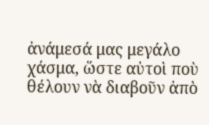ἀνάμεσά μας μεγάλο χάσμα, ὥστε αὐτοὶ ποὺ θέλουν νὰ διαβοῦν ἀπὸ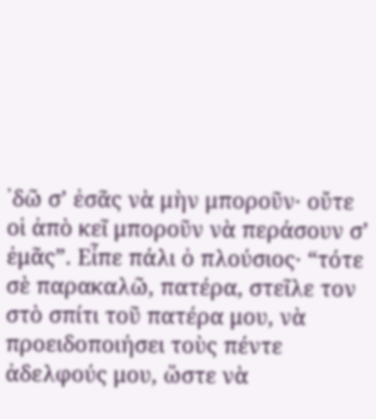᾿δῶ σ’ ἐσᾶς νὰ μὴν μποροῦν· οὔτε οἱ ἀπὸ κεῖ μποροῦν νὰ περάσουν σ’ ἐμᾶς”. Εἶπε πάλι ὁ πλούσιος· “τότε σὲ παρακαλῶ, πατέρα, στεῖλε τον στὸ σπίτι τοῦ πατέρα μου, νὰ προειδοποιήσει τοὺς πέντε ἀδελφούς μου, ὥστε νὰ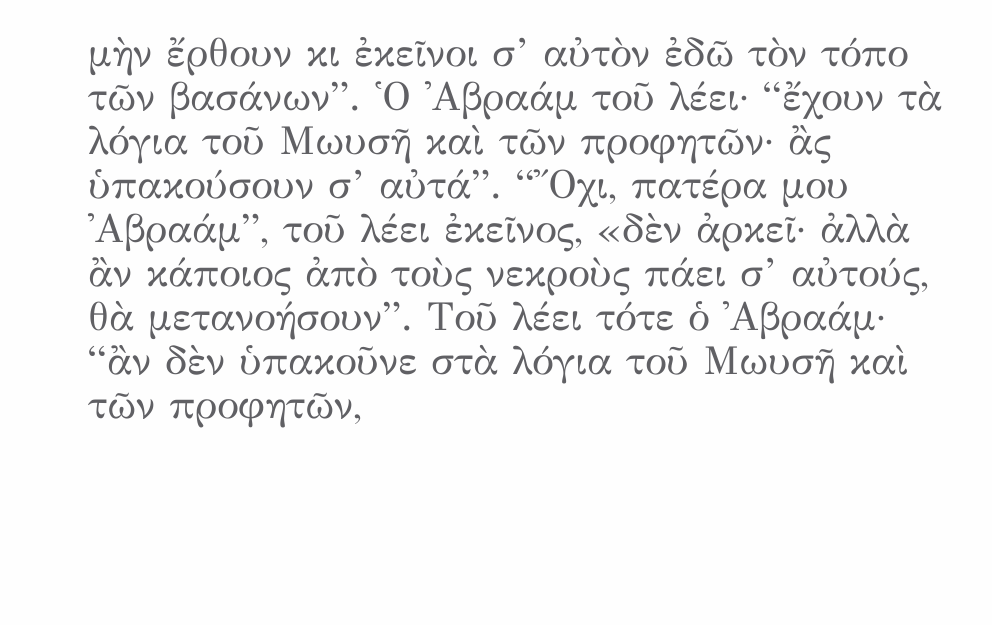μὴν ἔρθουν κι ἐκεῖνοι σ’ αὐτὸν ἐδῶ τὸν τόπο τῶν βασάνων”. ῾Ο ᾿Αβραάμ τοῦ λέει· “ἔχουν τὰ λόγια τοῦ Μωυσῆ καὶ τῶν προφητῶν· ἂς ὑπακούσουν σ’ αὐτά”. “῎Οχι, πατέρα μου ᾿Αβραάμ”, τοῦ λέει ἐκεῖνος, «δὲν ἀρκεῖ· ἀλλὰ ἂν κάποιος ἀπὸ τοὺς νεκροὺς πάει σ’ αὐτούς, θὰ μετανοήσουν”. Τοῦ λέει τότε ὁ ᾿Αβραάμ· “ἂν δὲν ὑπακοῦνε στὰ λόγια τοῦ Μωυσῆ καὶ τῶν προφητῶν,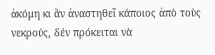ἀκόμη κι ἂν ἀναστηθεῖ κάποιος ἀπὸ τοὺς νεκρούς, δέν πρόκειται νὰ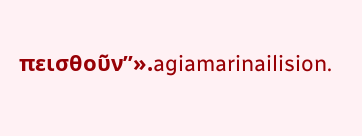πεισθοῦν”».agiamarinailision.